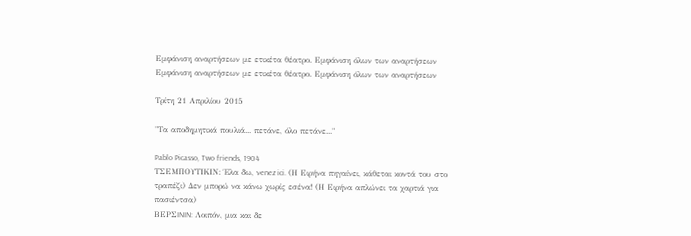Εμφάνιση αναρτήσεων με ετικέτα θέατρο. Εμφάνιση όλων των αναρτήσεων
Εμφάνιση αναρτήσεων με ετικέτα θέατρο. Εμφάνιση όλων των αναρτήσεων

Τρίτη 21 Απριλίου 2015

"Τα αποδημητικά πουλιά... πετάνε, όλο πετάνε..."

Pablo Picasso, Two friends, 1904
ΤΣΕΜΠΟΥΤΙΚΙΝ: Έλα δω, νenez ici. (Η Ειρήνα πηγαίνει, κάθεται κοντά του στο τραπέζι) Δεν μπορώ να κάνω χωρίς εσένα! (Η Ειρήνα απλώνει τα χαρτιά για πασιέντσα)
ΒΕΡΣININ: Λοιπόν, μια και δε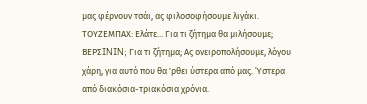μας φέρνουν τσάι, ας φιλoσoφήσουμε λιγάκι.
ΤΟΥΖΕΜΠΑΧ: Ελάτε... Για τι ζήτημα θα μιλήσoυμε;
ΒΕΡΣININ; Για τι ζήτημα; Ας oνειρoπoλήσoυμε, λόγου χάρη, για αυτό που θα 'ρθει ύστερα από μας. Ύστερα από διακόσια-τριακόσια χρόνια.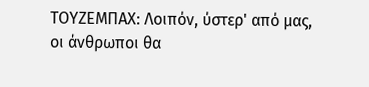ΤΟΥΖΕΜΠΑΧ: Λοιπόν, ύστερ' από μας, οι άνθρωποι θα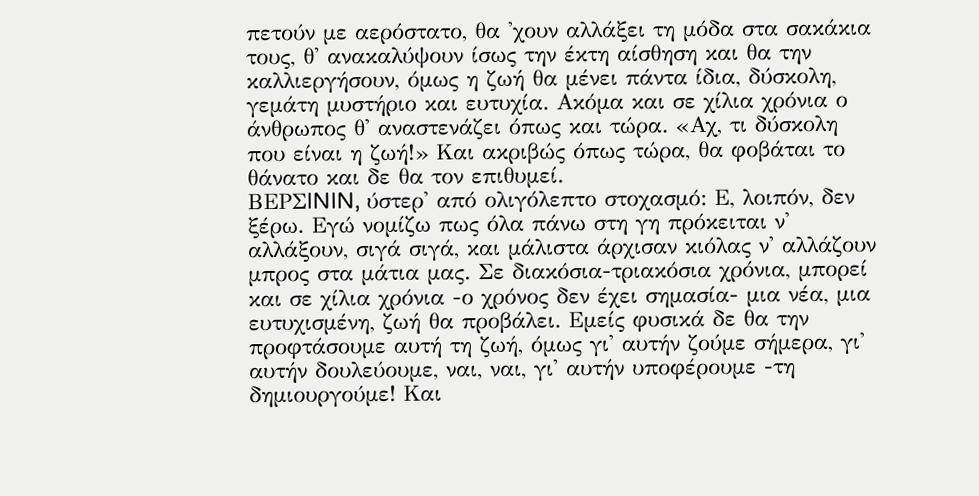πετούν με αερόστατο, θα 'χουν αλλάξει τη μόδα στα σακάκια τους, θ' ανακαλύψουν ίσως την έκτη αίσθηση και θα την καλλιεργήσουν, όμως η ζωή θα μένει πάντα ίδια, δύσκολη, γεμάτη μυστήριο και ευτυχία. Ακόμα και σε χίλια χρόνια ο άνθρωπος θ' αναστενάζει όπως και τώρα. «Αχ, τι δύσκολη που είναι η ζωή!» Και ακριβώς όπως τώρα, θα φοβάται το θάνατο και δε θα τον επιθυμεί.
ΒΕΡΣININ, ύστερ' από ολιγόλεπτο στοχασμό: Ε, λοιπόν, δεν ξέρω. Εγώ νομίζω πως όλα πάνω στη γη πρόκειται ν' αλλάξουν, σιγά σιγά, και μάλιστα άρχισαν κιόλας ν' αλλάζουν μπρος στα μάτια μας. Σε διακόσια-τριακόσια χρόνια, μπορεί και σε χίλια χρόνια -ο χρόνος δεν έχει σημασία- μια νέα, μια ευτυχισμένη, ζωή θα προβάλει. Εμείς φυσικά δε θα την προφτάσουμε αυτή τη ζωή, όμως γι' αυτήν ζούμε σήμερα, γι' αυτήν δουλεύουμε, ναι, ναι, γι' αυτήν υποφέρουμε -τη δημιουργούμε! Και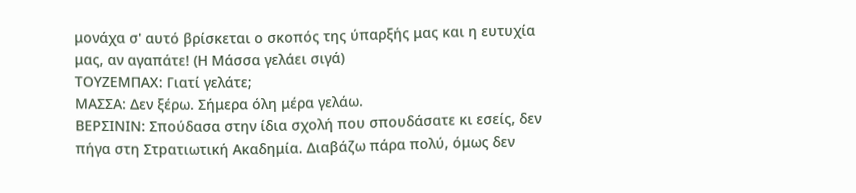μονάχα σ' αυτό βρίσκεται ο σκοπός της ύπαρξής μας και η ευτυχία μας, αν αγαπάτε! (Η Μάσσα γελάει σιγά)
ΤΟΥΖΕΜΠΑΧ: Γιατί γελάτε;
ΜΑΣΣΑ: Δεν ξέρω. Σήμερα όλη μέρα γελάω.
ΒΕΡΣΙΝΙΝ: Σπούδασα στην ίδια σχολή που σπουδάσατε κι εσείς, δεν πήγα στη Στpατιωτική Ακαδημία. Διαβάζω πάρα πoλύ, όμως δεν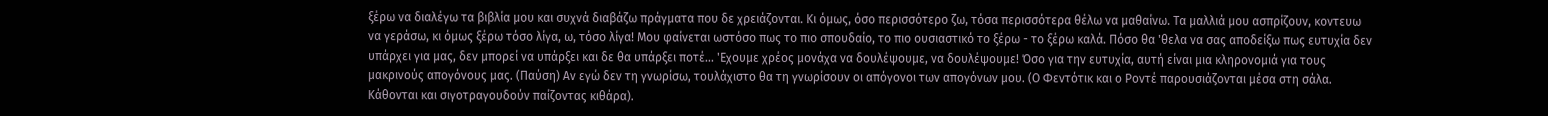ξέρω να διαλέγω τα βιβλία μου και συχνά διαβάζω πράγματα που δε χρειάζονται. Κι όμως, όσο περισσότερο ζω, τόσα περισσότερα θέλω να μαθαίνω. Τα μαλλιά μου ασπρίζουν, κοντευω να γεράσω, κι όμως ξέρω τόσο λίγα, ω, τόσο λίγα! Μου φαίνεται ωστόσο πως το πιο σπουδαίο, το πιο ουσιαστικό το ξέρω - το ξέρω καλά. Πόσο θα 'θελα να σας αποδείξω πως ευτυχία δεν υπάρχει για μας, δεν μπορεί να υπάρξει και δε θα υπάρξει ποτέ... 'Εχουμε χρέος μονάχα να δουλέψουμε, να δουλέψουμε! Όσο για την ευτυχία, αυτή είναι μια κληρονομιά για τους μακρινούς απογόνους μας. (Παύση) Αν εγώ δεν τη γνωρίσω, τουλάχιστο θα τη γνωρίσουν οι απόγονοι των απογόνων μου. (Ο Φεντότικ και ο Ροντέ παρουσιάζονται μέσα στη σάλα. Κάθονται και σιγοτραγουδούν παίζοντας κιθάρα).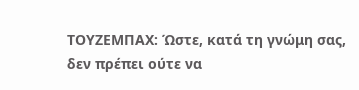ΤΟΥΖΕΜΠΑΧ: Ώστε, κατά τη γνώμη σας, δεν πρέπει ούτε να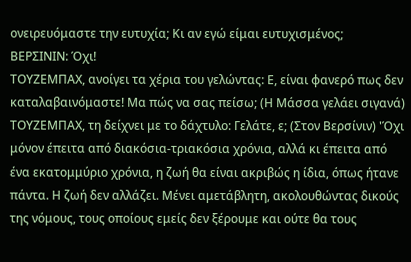ονειρευόμαστε την ευτυχία; Κι αν εγώ είμαι ευτυχισμένος;
ΒΕΡΣΙΝΙΝ: Όχι!
ΤΟΥΖΕΜΠΑΧ, ανοίγει τα χέρια του γελώντας: Ε, είναι φανερό πως δεν καταλαβαινόμαστε! Μα πώς να σας πείσω; (Η Μάσσα γελάει σιγανά)
ΤΟΥΖΕΜΠΑΧ, τη δείχνει με το δάχτυλο: Γελάτε, ε; (Στον Βερσίνιν) 'Όχι μόνον έπειτα από διακόσια-τριακόσια χρόνια, αλλά κι έπειτα από ένα εκατομμύριο χρόνια, η ζωή θα είναι ακριβώς η ίδια, όπως ήτανε πάντα. Η ζωή δεν αλλάζει. Μένει αμετάβλητη, ακολουθώντας δικούς της νόμους, τους οποίους εμείς δεν ξέρουμε και ούτε θα τους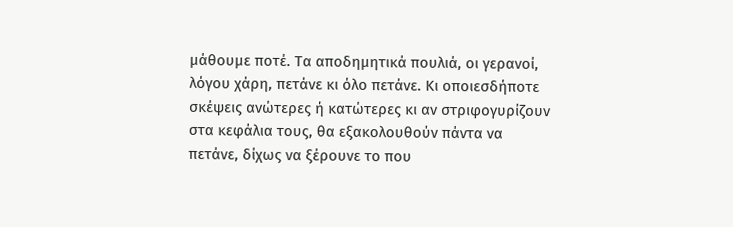μάθουμε ποτέ. Τα αποδημητικά πουλιά, οι γερανοί, λόγου χάρη, πετάνε κι όλο πετάνε. Κι οποιεσδήποτε σκέψεις ανώτερες ή κατώτερες κι αν στριφογυρίζουν στα κεφάλια τους, θα εξακολουθούν πάντα να πετάνε, δίχως να ξέρουνε το που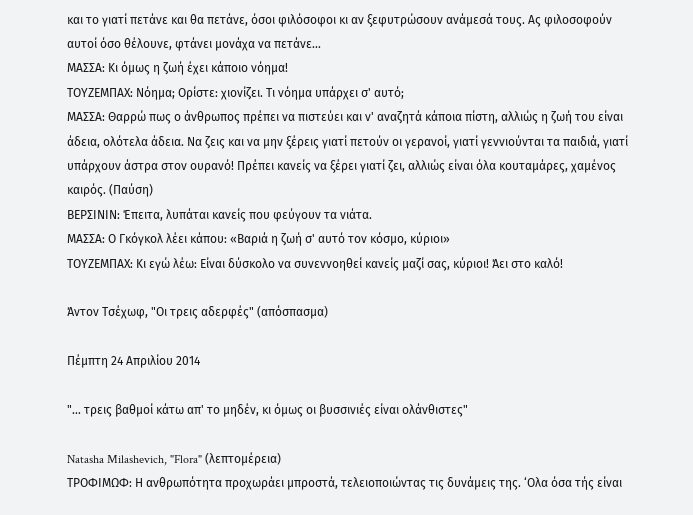και το γιατί πετάνε και θα πετάνε, όσοι φιλόσοφοι κι αν ξεφυτρώσουν ανάμεσά τους. Ας φιλοσοφούν αυτοί όσο θέλουνε, φτάνει μονάχα να πετάνε...
ΜΑΣΣΑ: Κι όμως η ζωή έχει κάποιο νόημα!
ΤΟΥΖΕΜΠΑΧ: Nόημα; Ορίστε: χιονίζει. Τι νόημα υπάρχει σ' αυτό;
ΜΑΣΣΑ: Θαρρώ πως ο άνθρωπος πρέπει να πιστεύει και ν' αναζητά κάποια πίστη, αλλιώς η ζωή του είναι άδεια, ολότελα άδεια. Να ζεις και να μην ξέρεις γιατί πετούν οι γερανοί, γιατί γεννιούνται τα παιδιά, γιατί υπάρχουν άστρα στον ουρανό! Πρέπει κανείς να ξέρει γιατί ζει, αλλιώς είναι όλα κουταμάρες, χαμένος καιρός. (Παύση)
ΒΕΡΣΙΝΙΝ: Έπειτα, λυπάται κανείς που φεύγουν τα νιάτα.
ΜΑΣΣΑ: Ο Γκόγκολ λέει κάπου: «Βαριά η ζωή σ' αυτό τον κόσμο, κύριοι»
ΤΟΥΖΕΜΠΑΧ: Κι εγώ λέω: Είναι δύσκολο να συνεννοηθεί κανείς μαζί σας, κύριοι! Άει στο καλό!

Άντον Τσέχωφ, "Οι τρεις αδερφές" (απόσπασμα)

Πέμπτη 24 Απριλίου 2014

"... τρεις βαθμοί κάτω απ' το μηδέν, κι όμως οι βυσσινιές είναι ολάνθιστες"

Natasha Milashevich, "Flora" (λεπτομέρεια)
ΤΡΟΦΙΜΩΦ: Η ανθρωπότητα προχωράει μπροστά, τελειοποιώντας τις δυνάμεις της. ‘Ολα όσα τής είναι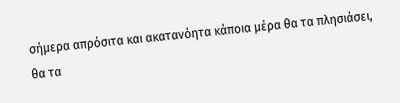σήμερα απρόσιτα και ακατανόητα κάποια μέρα θα τα πλησιάσει, θα τα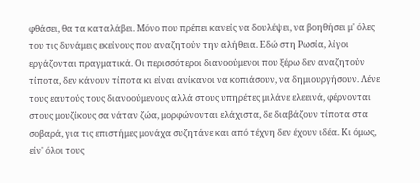φθάσει, θα τα καταλάβει. Μόνο που πρέπει κανείς να δουλέψει, να βοηθήσει μ' όλες του τις δυνάμεις εκείνους που αναζητούν την αλήθεια. Εδώ στη Ρωσία, λίγοι εργάζονται πραγματικά. Οι περισσότεροι διανοούμενοι που ξέρω δεν αναζητούν τίποτα, δεν κάνουν τίποτα κι είναι ανίκανοι να κοπιάσουν, να δημιουργήσουν. Λένε τους εαυτούς τους διανοούμενους αλλά στους υπηρέτες μιλάνε ελεεινά, φέρνονται στους μουζίκους σα νάταν ζώα, μορφώνονται ελάχιστα, δε διαβάζουν τίποτα στα σοβαρά, για τις επιστήμες μονάχα συζητάνε και από τέχνη δεν έχουν ιδέα. Κι όμως, είν' όλοι τους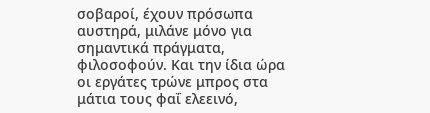σοβαροί, έχουν πρόσωπα αυστηρά, μιλάνε μόνο για σημαντικά πράγματα, φιλοσοφούν. Και την ίδια ώρα οι εργάτες τρώνε μπρος στα μάτια τους φαΐ ελεεινό,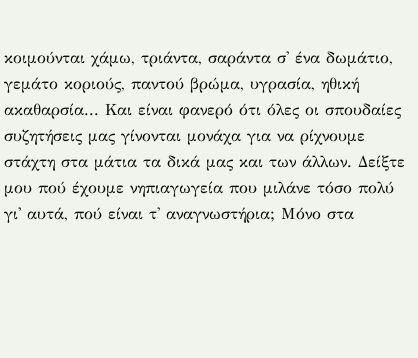κοιμούνται χάμω, τριάντα, σαράντα σ' ένα δωμάτιο, γεμάτο κοριούς, παντού βρώμα, υγρασία, ηθική ακαθαρσία... Και είναι φανερό ότι όλες οι σπουδαίες συζητήσεις μας γίνονται μονάχα για να ρίχνουμε στάχτη στα μάτια τα δικά μας και των άλλων. Δείξτε μου πού έχουμε νηπιαγωγεία που μιλάνε τόσο πολύ γι' αυτά, πού είναι τ' αναγνωστήρια; Μόνο στα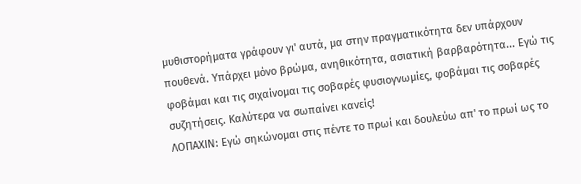μυθιστορήματα γράφουν γι' αυτά, μα στην πραγματικότητα δεν υπάρχουν πουθενά. Υπάρχει μόνο βρώμα, ανηθικότητα, ασιατική βαρβαρότητα... Εγώ τις φοβάμαι και τις σιχαίνομαι τις σοβαρές φυσιογνωμίες, φοβάμαι τις σοβαρές συζητήσεις. Καλύτερα να σωπαίνει κανείς!
ΛΟΠΑΧΙΝ: Εγώ σηκώνομαι στις πέντε το πρωί και δουλεύω απ' το πρωί ως το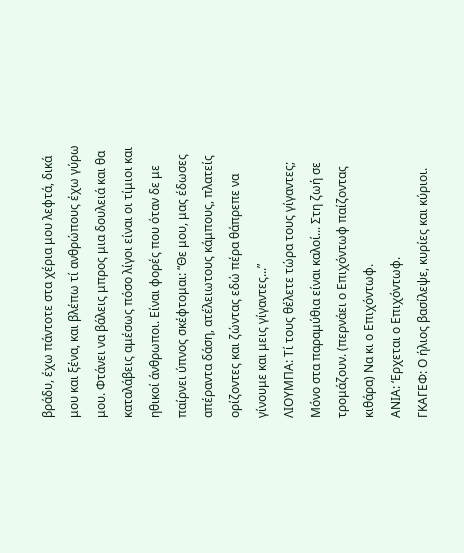βράδυ, έχω πάντοτε στα χέρια μου λεφτά, δικά μου και ξένα, και βλέπω τί ανθρώπους έχω γύρω μου. Φτάνει να βάλεις μπρος μια δουλειά και θα καταλάβεις αμέσως πόσο λίγοι είναι οι τίμιοι και ηθικοί άνθρωποι. Είναι φορές που όταν δε με παίρνει ύπνος σκέφτομαι: “Θε μου, μας έδωσες απέραντα δάση, ατέλειωτους κάμπους, πλατείς ορίζοντες και ζώντας εδώ πέρα θάπρεπε να γίνουμε και μεις γίγαντες...”
ΛΙΟΥΜΠΑ: Τί τους θέλετε τώρα τους γίγαντες; Μόνο στα παραμύθια είναι καλοί... Στη ζωή σε τρομάζουν. (περνάει ο Επιχόντωφ παίζοντας κιθάρα) Να κι ο Επιχόντωφ.
ΑΝΙΑ: ‘Ερχεται ο Επιχόντωφ.
ΓΚΑΓΕΦ: Ο ήλιος βασίλεψε, κυρίες και κύριοι.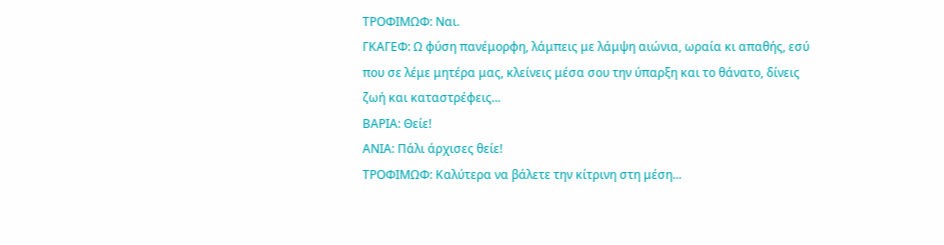ΤΡΟΦΙΜΩΦ: Ναι.
ΓΚΑΓΕΦ: Ω φύση πανέμορφη, λάμπεις με λάμψη αιώνια, ωραία κι απαθής, εσύ που σε λέμε μητέρα μας, κλείνεις μέσα σου την ύπαρξη και το θάνατο, δίνεις ζωή και καταστρέφεις...
ΒΑΡΙΑ: Θείε!
ΑΝΙΑ: Πάλι άρχισες θείε!
ΤΡΟΦΙΜΩΦ: Καλύτερα να βάλετε την κίτρινη στη μέση...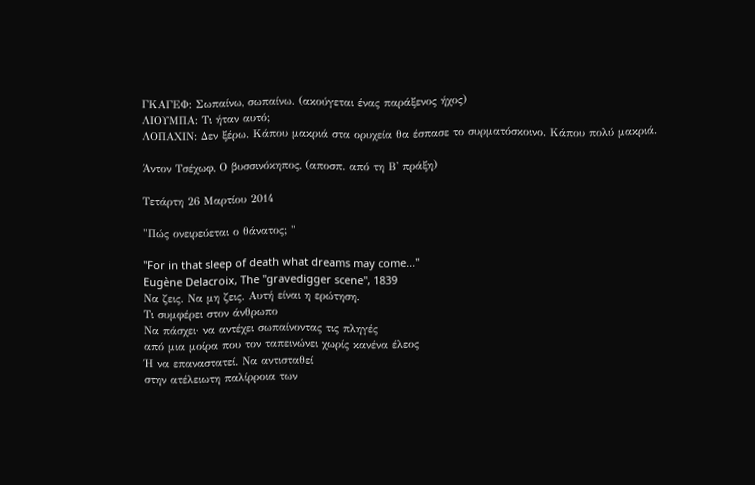ΓΚΑΓΕΦ: Σωπαίνω, σωπαίνω. (ακούγεται ένας παράξενος ήχος)
ΛΙΟΥΜΠΑ: Τι ήταν αυτό;
ΛΟΠΑΧΙΝ: Δεν ξέρω. Κάπου μακριά στα ορυχεία θα έσπασε το συρματόσκοινο. Κάπου πολύ μακριά.

Άντον Τσέχωφ, Ο βυσσινόκηπος, (αποσπ. από τη Β' πράξη)

Τετάρτη 26 Μαρτίου 2014

"Πώς ονειρεύεται ο θάνατος; "

"For in that sleep of death what dreams may come..."
Eugène Delacroix, The "gravedigger scene", 1839
Να ζεις. Να μη ζεις. Αυτή είναι η ερώτηση.
Τι συμφέρει στον άνθρωπο
Να πάσχει· να αντέχει σωπαίνοντας τις πληγές
από μια μοίρα που τον ταπεινώνει χωρίς κανένα έλεος
Ή να επαναστατεί. Να αντισταθεί
στην ατέλειωτη παλίρροια των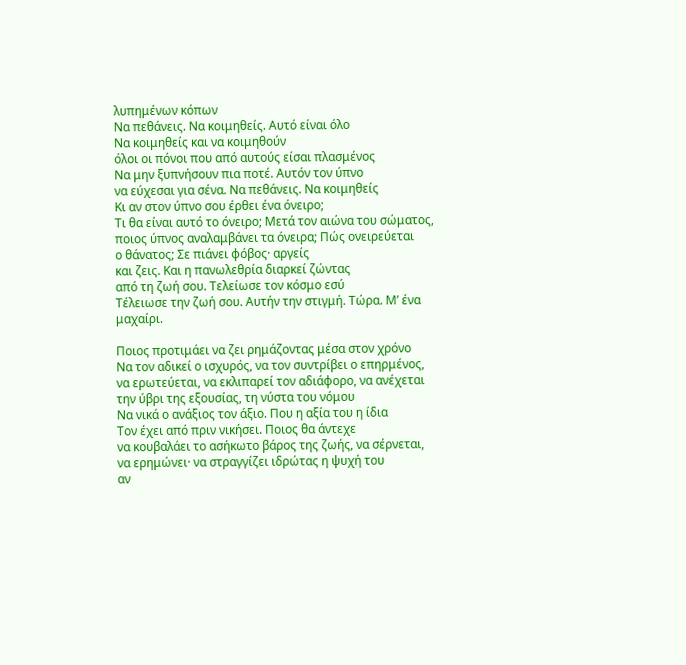λυπημένων κόπων
Να πεθάνεις. Να κοιμηθείς. Αυτό είναι όλο
Να κοιμηθείς και να κοιμηθούν
όλοι οι πόνοι που από αυτούς είσαι πλασμένος
Να μην ξυπνήσουν πια ποτέ. Αυτόν τον ύπνο
να εύχεσαι για σένα. Να πεθάνεις. Να κοιμηθείς
Κι αν στον ύπνο σου έρθει ένα όνειρο;
Τι θα είναι αυτό το όνειρο; Μετά τον αιώνα του σώματος,
ποιος ύπνος αναλαμβάνει τα όνειρα; Πώς ονειρεύεται
ο θάνατος; Σε πιάνει φόβος· αργείς
και ζεις. Και η πανωλεθρία διαρκεί ζώντας
από τη ζωή σου. Τελείωσε τον κόσμο εσύ
Τέλειωσε την ζωή σου. Αυτήν την στιγμή. Τώρα. Μ’ ένα μαχαίρι.

Ποιος προτιμάει να ζει ρημάζοντας μέσα στον χρόνο
Να τον αδικεί ο ισχυρός, να τον συντρίβει ο επηρμένος,
να ερωτεύεται, να εκλιπαρεί τον αδιάφορο, να ανέχεται
την ύβρι της εξουσίας, τη νύστα του νόμου
Να νικά ο ανάξιος τον άξιο. Που η αξία του η ίδια
Τον έχει από πριν νικήσει. Ποιος θα άντεχε
να κουβαλάει το ασήκωτο βάρος της ζωής, να σέρνεται,
να ερημώνει· να στραγγίζει ιδρώτας η ψυχή του
αν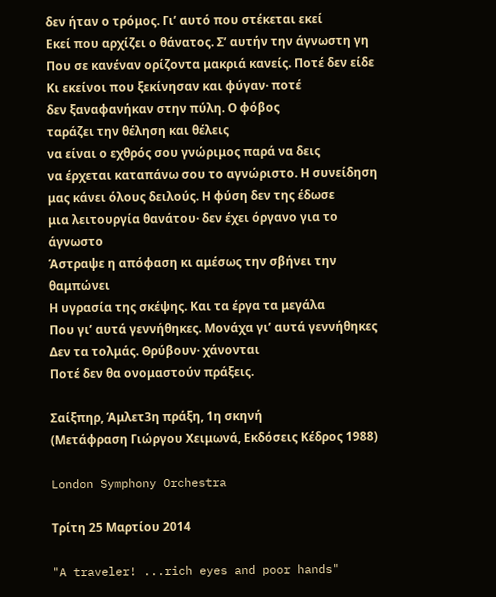δεν ήταν ο τρόμος. Γι’ αυτό που στέκεται εκεί
Εκεί που αρχίζει ο θάνατος. Σ’ αυτήν την άγνωστη γη
Που σε κανέναν ορίζοντα μακριά κανείς. Ποτέ δεν είδε
Κι εκείνοι που ξεκίνησαν και φύγαν· ποτέ
δεν ξαναφανήκαν στην πύλη. Ο φόβος
ταράζει την θέληση και θέλεις
να είναι ο εχθρός σου γνώριμος παρά να δεις
να έρχεται καταπάνω σου το αγνώριστο. Η συνείδηση
μας κάνει όλους δειλούς. Η φύση δεν της έδωσε
μια λειτουργία θανάτου· δεν έχει όργανο για το άγνωστο
Άστραψε η απόφαση κι αμέσως την σβήνει την θαμπώνει
Η υγρασία της σκέψης. Και τα έργα τα μεγάλα
Που γι’ αυτά γεννήθηκες. Μονάχα γι’ αυτά γεννήθηκες
Δεν τα τολμάς. Θρύβουν· χάνονται
Ποτέ δεν θα ονομαστούν πράξεις.

Σαίξπηρ, Άμλετ3η πράξη, 1η σκηνή
(Μετάφραση Γιώργου Χειμωνά, Εκδόσεις Κέδρος 1988)

London Symphony Orchestra

Τρίτη 25 Μαρτίου 2014

"A traveler! ...rich eyes and poor hands"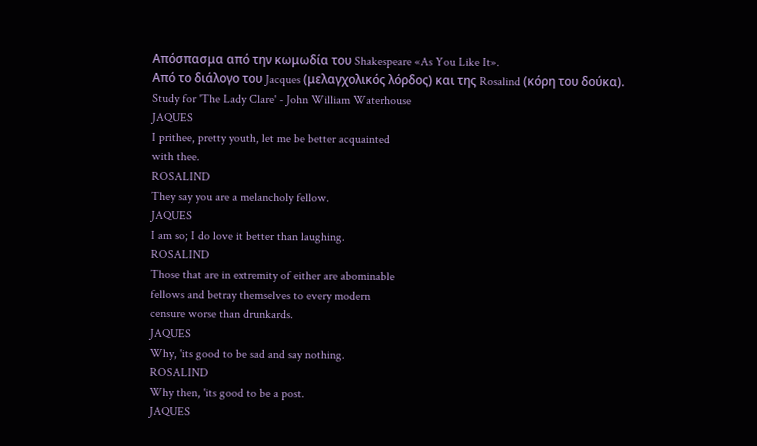Απόσπασμα από την κωμωδία του Shakespeare «As You Like It».
Από το διάλογο του Jacques (μελαγχολικός λόρδος) και της Rosalind (κόρη του δούκα).
Study for 'The Lady Clare' - John William Waterhouse
JAQUES
I prithee, pretty youth, let me be better acquainted
with thee.
ROSALIND
They say you are a melancholy fellow.
JAQUES
I am so; I do love it better than laughing.
ROSALIND
Those that are in extremity of either are abominable
fellows and betray themselves to every modern
censure worse than drunkards.
JAQUES
Why, 'its good to be sad and say nothing.
ROSALIND
Why then, 'its good to be a post.
JAQUES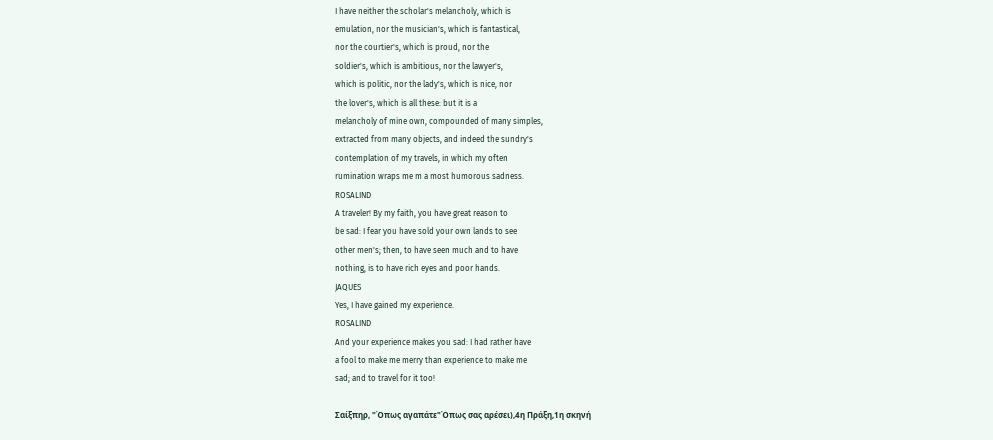I have neither the scholar's melancholy, which is
emulation, nor the musician's, which is fantastical,
nor the courtier's, which is proud, nor the
soldier's, which is ambitious, nor the lawyer's,
which is politic, nor the lady's, which is nice, nor
the lover's, which is all these: but it is a
melancholy of mine own, compounded of many simples,
extracted from many objects, and indeed the sundry's
contemplation of my travels, in which my often
rumination wraps me m a most humorous sadness.
ROSALIND
A traveler! By my faith, you have great reason to
be sad: I fear you have sold your own lands to see
other men's; then, to have seen much and to have
nothing, is to have rich eyes and poor hands.
JAQUES
Yes, I have gained my experience.
ROSALIND
And your experience makes you sad: I had rather have
a fool to make me merry than experience to make me
sad; and to travel for it too!

Σαίξπηρ, "Όπως αγαπάτε"Όπως σας αρέσει),4η Πράξη,1η σκηνή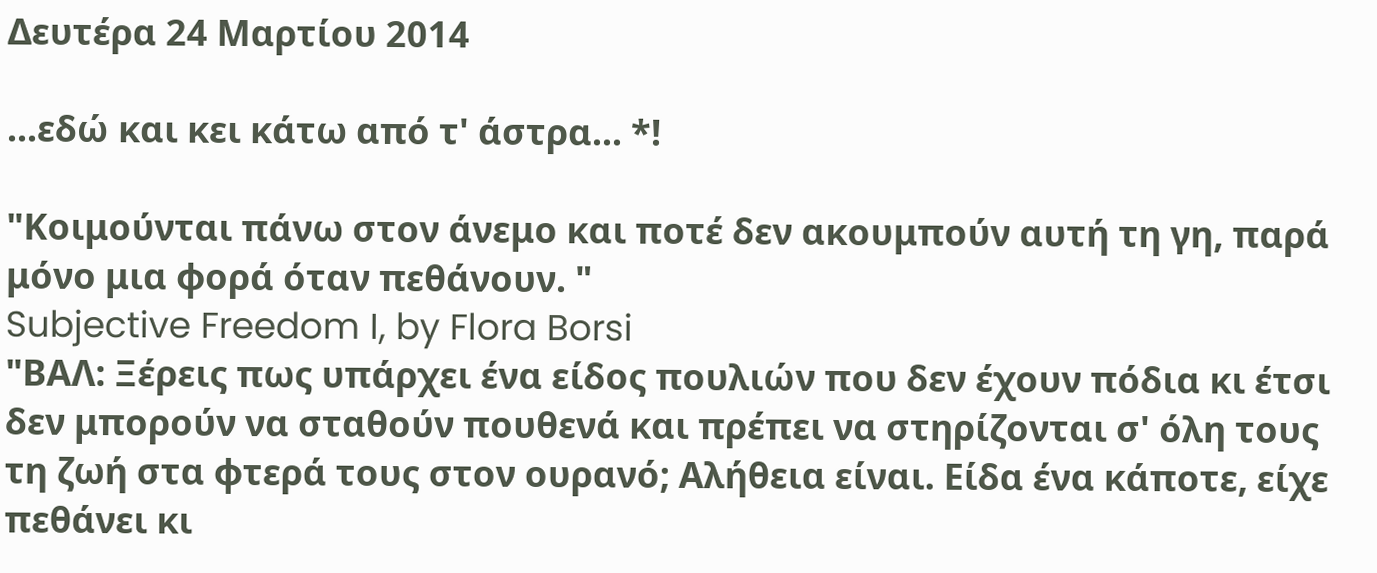Δευτέρα 24 Μαρτίου 2014

...εδώ και κει κάτω από τ' άστρα... *!

"Κοιμούνται πάνω στον άνεμο και ποτέ δεν ακουμπούν αυτή τη γη, παρά μόνο μια φορά όταν πεθάνουν. "
Subjective Freedom I, by Flora Borsi
"ΒΑΛ: Ξέρεις πως υπάρχει ένα είδος πουλιών που δεν έχουν πόδια κι έτσι δεν μπορούν να σταθούν πουθενά και πρέπει να στηρίζονται σ' όλη τους τη ζωή στα φτερά τους στον ουρανό; Αλήθεια είναι. Είδα ένα κάποτε, είχε πεθάνει κι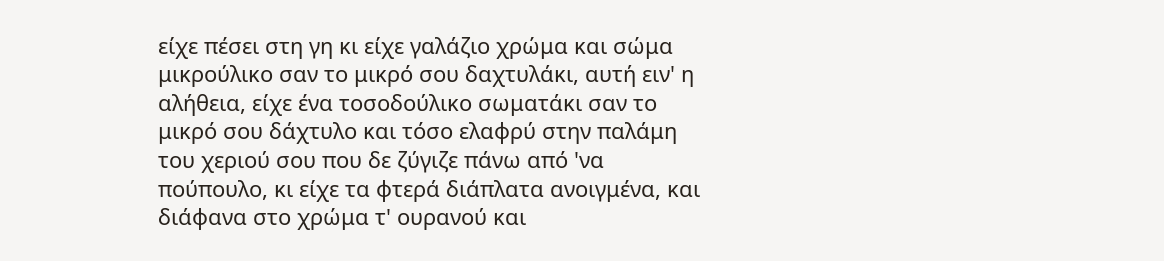είχε πέσει στη γη κι είχε γαλάζιο χρώμα και σώμα μικρούλικο σαν το μικρό σου δαχτυλάκι, αυτή ειν' η αλήθεια, είχε ένα τοσοδούλικο σωματάκι σαν το μικρό σου δάχτυλο και τόσο ελαφρύ στην παλάμη του χεριού σου που δε ζύγιζε πάνω από 'να πούπουλο, κι είχε τα φτερά διάπλατα ανοιγμένα, και διάφανα στο χρώμα τ' ουρανού και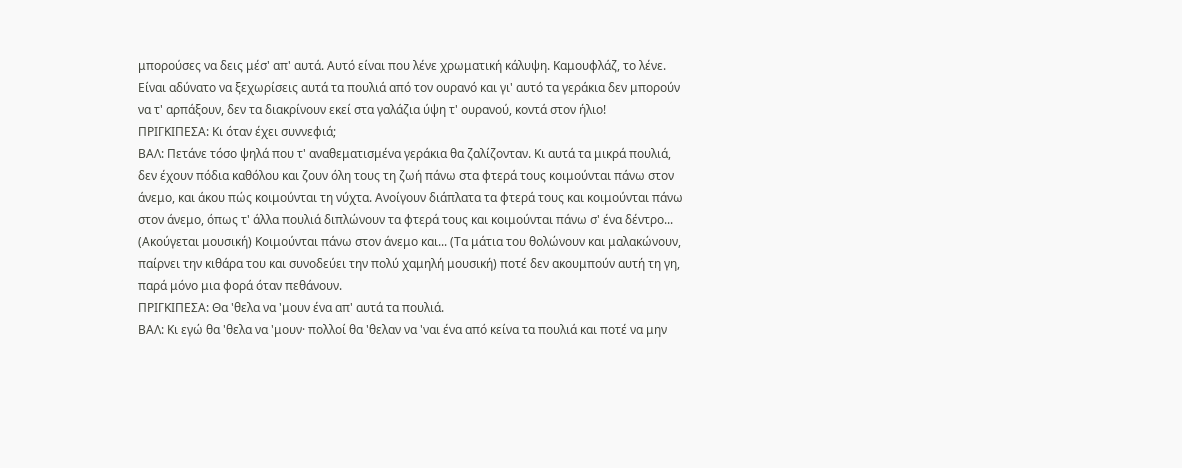μπορούσες να δεις μέσ' απ' αυτά. Αυτό είναι που λένε χρωματική κάλυψη. Καμουφλάζ, το λένε. Είναι αδύνατο να ξεχωρίσεις αυτά τα πουλιά από τον ουρανό και γι' αυτό τα γεράκια δεν μπορούν να τ' αρπάξουν, δεν τα διακρίνουν εκεί στα γαλάζια ύψη τ' ουρανού, κοντά στον ήλιο!
ΠΡΙΓΚΙΠΕΣΑ: Κι όταν έχει συννεφιά;
ΒΑΛ: Πετάνε τόσο ψηλά που τ' αναθεματισμένα γεράκια θα ζαλίζονταν. Κι αυτά τα μικρά πουλιά, δεν έχουν πόδια καθόλου και ζουν όλη τους τη ζωή πάνω στα φτερά τους κοιμούνται πάνω στον άνεμο, και άκου πώς κοιμούνται τη νύχτα. Ανοίγουν διάπλατα τα φτερά τους και κοιμούνται πάνω στον άνεμο, όπως τ' άλλα πουλιά διπλώνουν τα φτερά τους και κοιμούνται πάνω σ' ένα δέντρο... (Ακούγεται μουσική) Κοιμούνται πάνω στον άνεμο και... (Τα μάτια του θολώνουν και μαλακώνουν, παίρνει την κιθάρα του και συνοδεύει την πολύ χαμηλή μουσική) ποτέ δεν ακουμπούν αυτή τη γη, παρά μόνο μια φορά όταν πεθάνουν.
ΠΡΙΓΚΙΠΕΣΑ: Θα 'θελα να 'μουν ένα απ' αυτά τα πουλιά.
ΒΑΛ: Κι εγώ θα 'θελα να 'μουν· πολλοί θα 'θελαν να 'ναι ένα από κείνα τα πουλιά και ποτέ να μην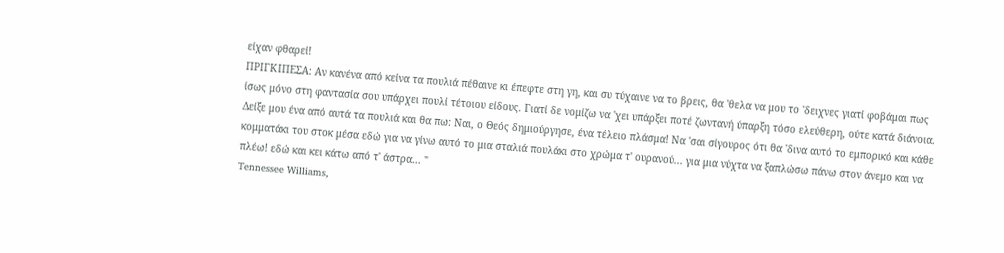είχαν φθαρεί!
ΠΡΙΓΚΙΠΕΣΑ: Αν κανένα από κείνα τα πουλιά πέθαινε κι έπεφτε στη γη, και συ τύχαινε να το βρεις, θα 'θελα να μου το 'δειχνες γιατί φοβάμαι πως ίσως μόνο στη φαντασία σου υπάρχει πουλί τέτοιου είδους. Γιατί δε νομίζω να 'χει υπάρξει ποτέ ζωντανή ύπαρξη τόσο ελεύθερη, ούτε κατά διάνοια. Δείξε μου ένα από αυτά τα πουλιά και θα πω: Ναι, ο Θεός δημιούργησε, ένα τέλειο πλάσμα! Να 'σαι σίγουρος ότι θα 'δινα αυτό το εμπορικό και κάθε κομματάκι του στοκ μέσα εδώ για να γίνω αυτό το μια σταλιά πουλάκι στο χρώμα τ' ουρανού... για μια νύχτα να ξαπλώσω πάνω στον άνεμο και να πλέω! εδώ και κει κάτω από τ' άστρα... "
Tennessee Williams,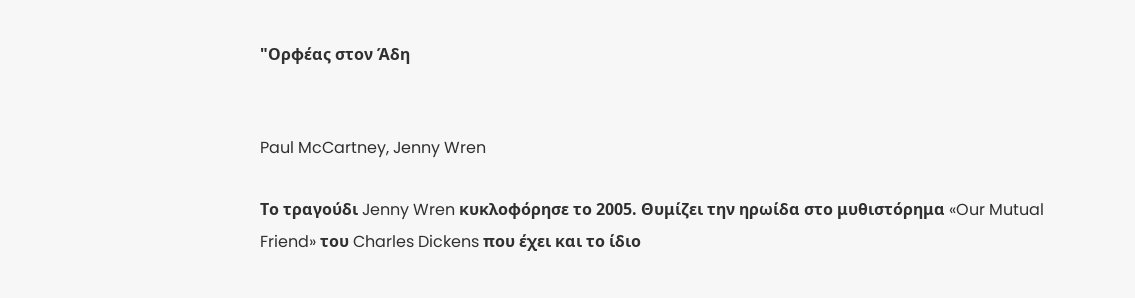"Ορφέας στον Άδη


Paul McCartney, Jenny Wren

Το τραγούδι Jenny Wren κυκλοφόρησε το 2005. Θυμίζει την ηρωίδα στο μυθιστόρημα «Our Mutual Friend» του Charles Dickens που έχει και το ίδιο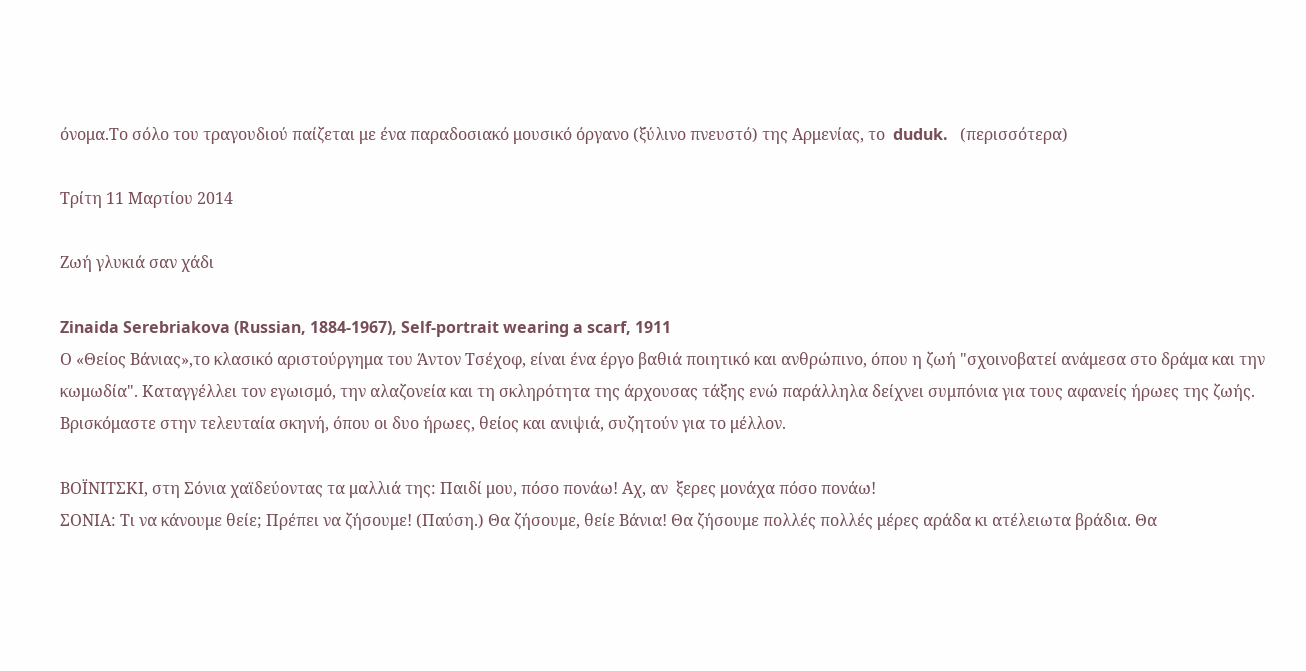όνομα.Το σόλο του τραγουδιού παίζεται με ένα παραδοσιακό μουσικό όργανο (ξύλινο πνευστό) της Αρμενίας, το  duduk.   (περισσότερα)

Τρίτη 11 Μαρτίου 2014

Ζωή γλυκιά σαν χάδι

Zinaida Serebriakova (Russian, 1884-1967), Self-portrait wearing a scarf, 1911
Ο «Θείος Βάνιας»,το κλασικό αριστούργημα του Άντον Τσέχοφ, είναι ένα έργο βαθιά ποιητικό και ανθρώπινο, όπου η ζωή "σχοινοβατεί ανάμεσα στο δράμα και την κωμωδία". Καταγγέλλει τον εγωισμό, την αλαζονεία και τη σκληρότητα της άρχουσας τάξης ενώ παράλληλα δείχνει συμπόνια για τους αφανείς ήρωες της ζωής. Βρισκόμαστε στην τελευταία σκηνή, όπου οι δυο ήρωες, θείος και ανιψιά, συζητούν για το μέλλον.

ΒΟΪΝΙΤΣΚΙ, στη Σόνια χαϊδεύοντας τα μαλλιά της: Παιδί μου, πόσο πονάω! Αχ, αν  ξερες μονάχα πόσο πονάω!
ΣΟΝΙΑ: Τι να κάνουμε θείε; Πρέπει να ζήσουμε! (Παύση.) Θα ζήσουμε, θείε Βάνια! Θα ζήσουμε πολλές πολλές μέρες αράδα κι ατέλειωτα βράδια. Θα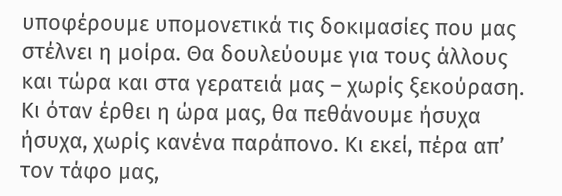υποφέρουμε υπομονετικά τις δοκιμασίες που μας στέλνει η μοίρα. Θα δουλεύουμε για τους άλλους και τώρα και στα γερατειά μας – χωρίς ξεκούραση. Κι όταν έρθει η ώρα μας, θα πεθάνουμε ήσυχα ήσυχα, χωρίς κανένα παράπονο. Κι εκεί, πέρα απ’ τον τάφο μας,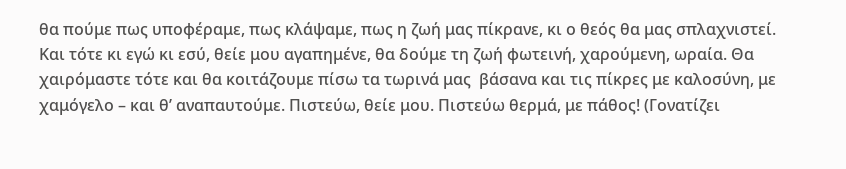θα πούμε πως υποφέραμε, πως κλάψαμε, πως η ζωή μας πίκρανε, κι ο θεός θα μας σπλαχνιστεί. Και τότε κι εγώ κι εσύ, θείε μου αγαπημένε, θα δούμε τη ζωή φωτεινή, χαρούμενη, ωραία. Θα χαιρόμαστε τότε και θα κοιτάζουμε πίσω τα τωρινά μας  βάσανα και τις πίκρες με καλοσύνη, με χαμόγελο – και θ’ αναπαυτούμε. Πιστεύω, θείε μου. Πιστεύω θερμά, με πάθος! (Γονατίζει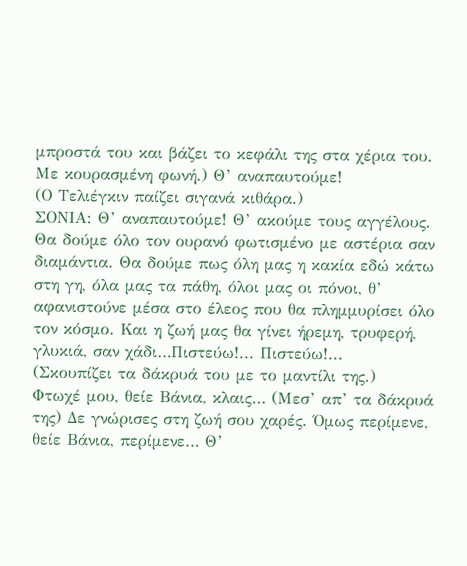μπροστά του και βάζει το κεφάλι της στα χέρια του. Με κουρασμένη φωνή.) Θ’ αναπαυτούμε!
(Ο Τελιέγκιν παίζει σιγανά κιθάρα.)
ΣΟΝΙΑ: Θ’ αναπαυτούμε! Θ’ ακούμε τους αγγέλους. Θα δούμε όλο τον ουρανό φωτισμένο με αστέρια σαν διαμάντια. Θα δούμε πως όλη μας η κακία εδώ κάτω στη γη, όλα μας τα πάθη, όλοι μας οι πόνοι, θ’ αφανιστούνε μέσα στο έλεος που θα πλημμυρίσει όλο τον κόσμο. Και η ζωή μας θα γίνει ήρεμη, τρυφερή, γλυκιά, σαν χάδι…Πιστεύω!... Πιστεύω!...
(Σκουπίζει τα δάκρυά του με το μαντίλι της.)
Φτωχέ μου, θείε Βάνια, κλαις… (Μεσ’ απ’ τα δάκρυά της) Δε γνώρισες στη ζωή σου χαρές. Όμως περίμενε, θείε Βάνια, περίμενε… Θ’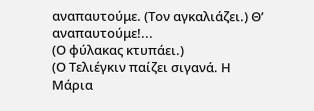αναπαυτούμε. (Τον αγκαλιάζει.) Θ’ αναπαυτούμε!...
(Ο φύλακας κτυπάει.)
(Ο Τελιέγκιν παίζει σιγανά. Η Μάρια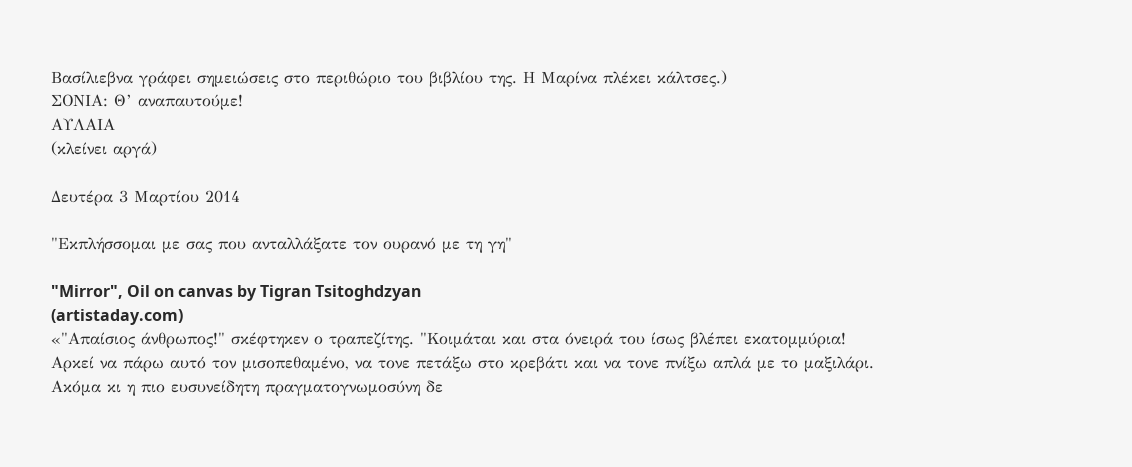Βασίλιεβνα γράφει σημειώσεις στο περιθώριο του βιβλίου της. Η Μαρίνα πλέκει κάλτσες.)
ΣΟΝΙΑ: Θ’ αναπαυτούμε!
ΑΥΛΑΙΑ
(κλείνει αργά)

Δευτέρα 3 Μαρτίου 2014

"Εκπλήσσομαι με σας που ανταλλάξατε τον ουρανό με τη γη"

"Mirror", Oil on canvas by Tigran Tsitoghdzyan
(artistaday.com)
«"Απαίσιος άνθρωπος!" σκέφτηκεν ο τραπεζίτης. "Κοιμάται και στα όνειρά του ίσως βλέπει εκατομμύρια! Αρκεί να πάρω αυτό τον μισοπεθαμένο, να τονε πετάξω στο κρεβάτι και να τονε πνίξω απλά με το μαξιλάρι. Ακόμα κι η πιο ευσυνείδητη πραγματογνωμοσύνη δε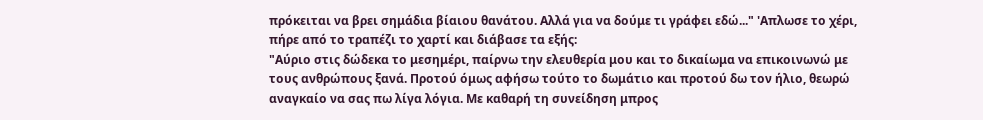πρόκειται να βρει σημάδια βίαιου θανάτου. Αλλά για να δούμε τι γράφει εδώ..." 'Απλωσε το χέρι, πήρε από το τραπέζι το χαρτί και διάβασε τα εξής:
"Αύριο στις δώδεκα το μεσημέρι, παίρνω την ελευθερία μου και το δικαίωμα να επικοινωνώ με τους ανθρώπους ξανά. Προτού όμως αφήσω τούτο το δωμάτιο και προτού δω τον ήλιο, θεωρώ αναγκαίο να σας πω λίγα λόγια. Με καθαρή τη συνείδηση μπρος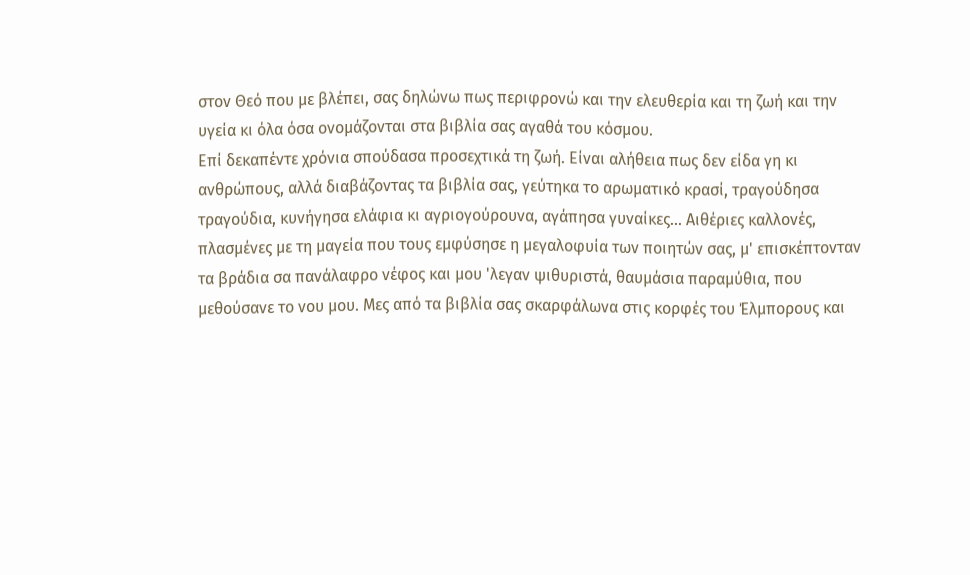στον Θεό που με βλέπει, σας δηλώνω πως περιφρονώ και την ελευθερία και τη ζωή και την υγεία κι όλα όσα ονομάζονται στα βιβλία σας αγαθά του κόσμου.
Επί δεκαπέντε χρόνια σπούδασα προσεχτικά τη ζωή. Είναι αλήθεια πως δεν είδα γη κι ανθρώπους, αλλά διαβάζοντας τα βιβλία σας, γεύτηκα το αρωματικό κρασί, τραγούδησα τραγούδια, κυνήγησα ελάφια κι αγριογούρουνα, αγάπησα γυναίκες... Αιθέριες καλλονές, πλασμένες με τη μαγεία που τους εμφύσησε η μεγαλοφυία των ποιητών σας, μ' επισκέπτονταν τα βράδια σα πανάλαφρο νέφος και μου 'λεγαν ψιθυριστά, θαυμάσια παραμύθια, που μεθούσανε το νου μου. Μες από τα βιβλία σας σκαρφάλωνα στις κορφές του Έλμπορους και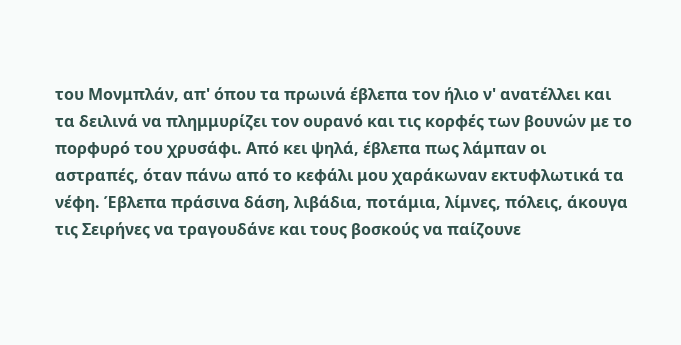του Μονμπλάν, απ' όπου τα πρωινά έβλεπα τον ήλιο ν' ανατέλλει και τα δειλινά να πλημμυρίζει τον ουρανό και τις κορφές των βουνών με το πορφυρό του χρυσάφι. Από κει ψηλά, έβλεπα πως λάμπαν οι αστραπές, όταν πάνω από το κεφάλι μου χαράκωναν εκτυφλωτικά τα νέφη. Έβλεπα πράσινα δάση, λιβάδια, ποτάμια, λίμνες, πόλεις, άκουγα τις Σειρήνες να τραγουδάνε και τους βοσκούς να παίζουνε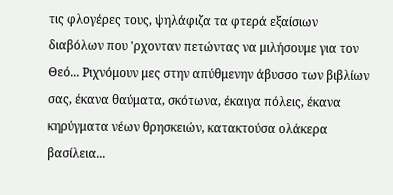τις φλογέρες τους, ψηλάφιζα τα φτερά εξαίσιων διαβόλων που 'ρχονταν πετώντας να μιλήσουμε για τον Θεό... Ριχνόμουν μες στην απύθμενην άβυσσο των βιβλίων σας, έκανα θαύματα, σκότωνα, έκαιγα πόλεις, έκανα κηρύγματα νέων θρησκειών, κατακτούσα ολάκερα βασίλεια...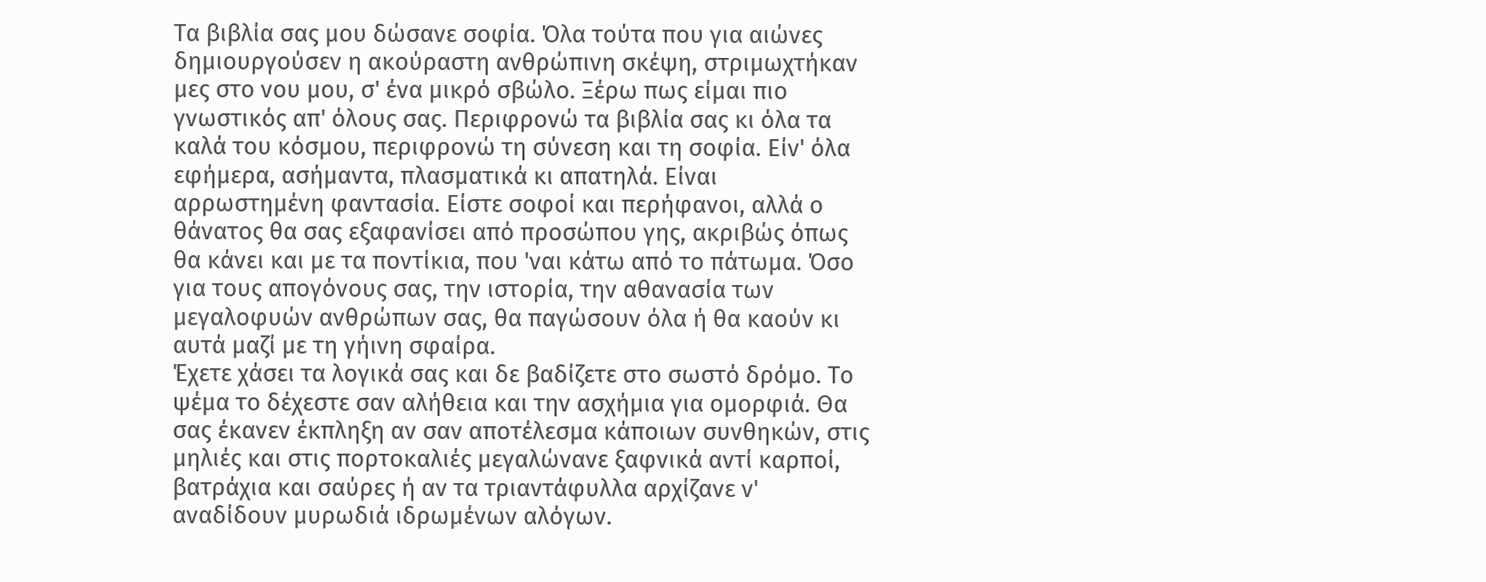Τα βιβλία σας μου δώσανε σοφία. Όλα τούτα που για αιώνες δημιουργούσεν η ακούραστη ανθρώπινη σκέψη, στριμωχτήκαν μες στο νου μου, σ' ένα μικρό σβώλο. Ξέρω πως είμαι πιο γνωστικός απ' όλους σας. Περιφρονώ τα βιβλία σας κι όλα τα καλά του κόσμου, περιφρονώ τη σύνεση και τη σοφία. Είν' όλα εφήμερα, ασήμαντα, πλασματικά κι απατηλά. Είναι αρρωστημένη φαντασία. Είστε σοφοί και περήφανοι, αλλά ο θάνατος θα σας εξαφανίσει από προσώπου γης, ακριβώς όπως θα κάνει και με τα ποντίκια, που 'ναι κάτω από το πάτωμα. Όσο για τους απογόνους σας, την ιστορία, την αθανασία των μεγαλοφυών ανθρώπων σας, θα παγώσουν όλα ή θα καούν κι αυτά μαζί με τη γήινη σφαίρα.
Έχετε χάσει τα λογικά σας και δε βαδίζετε στο σωστό δρόμο. Το ψέμα το δέχεστε σαν αλήθεια και την ασχήμια για ομορφιά. Θα σας έκανεν έκπληξη αν σαν αποτέλεσμα κάποιων συνθηκών, στις μηλιές και στις πορτοκαλιές μεγαλώνανε ξαφνικά αντί καρποί, βατράχια και σαύρες ή αν τα τριαντάφυλλα αρχίζανε ν' αναδίδουν μυρωδιά ιδρωμένων αλόγων.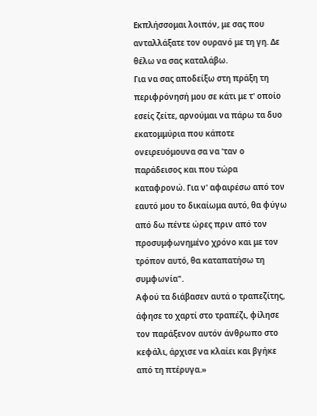Εκπλήσσομαι λοιπόν, με σας που ανταλλάξατε τον ουρανό με τη γη. Δε θέλω να σας καταλάβω.
Για να σας αποδείξω στη πράξη τη περιφρόνησή μου σε κάτι με τ' οποίο εσείς ζείτε, αρνούμαι να πάρω τα δυο εκατομμύρια που κάποτε ονειρευόμουνα σα να 'ταν ο παράδεισος και που τώρα καταφρονώ. Για ν' αφαιρέσω από τον εαυτό μου το δικαίωμα αυτό, θα φύγω από δω πέντε ώρες πριν από τον προσυμφωνημένο χρόνο και με τον τρόπον αυτό, θα καταπατήσω τη συμφωνία".
Αφού τα διάβασεν αυτά ο τραπεζίτης, άφησε το χαρτί στο τραπέζι, φίλησε τον παράξενον αυτόν άνθρωπο στο κεφάλι, άρχισε να κλαίει και βγήκε από τη πτέρυγα.»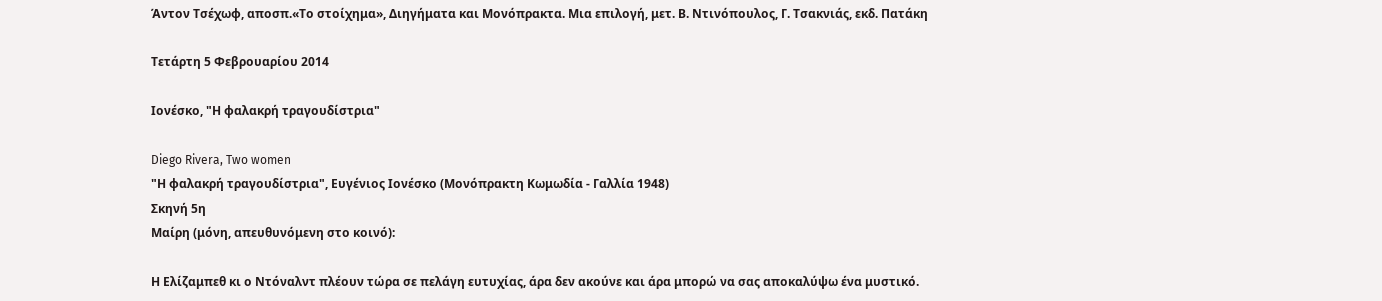Άντον Τσέχωφ, αποσπ.«Το στοίχημα», Διηγήματα και Μονόπρακτα. Μια επιλογή, μετ. Β. Ντινόπουλος, Γ. Τσακνιάς, εκδ. Πατάκη

Τετάρτη 5 Φεβρουαρίου 2014

Ιονέσκο, "Η φαλακρή τραγουδίστρια"

Diego Rivera, Two women
"Η φαλακρή τραγουδίστρια", Ευγένιος Ιονέσκο (Μονόπρακτη Κωμωδία - Γαλλία 1948)
Σκηνή 5η
Μαίρη (μόνη, απευθυνόμενη στο κοινό):

Η Ελίζαμπεθ κι ο Ντόναλντ πλέουν τώρα σε πελάγη ευτυχίας, άρα δεν ακούνε και άρα μπορώ να σας αποκαλύψω ένα μυστικό.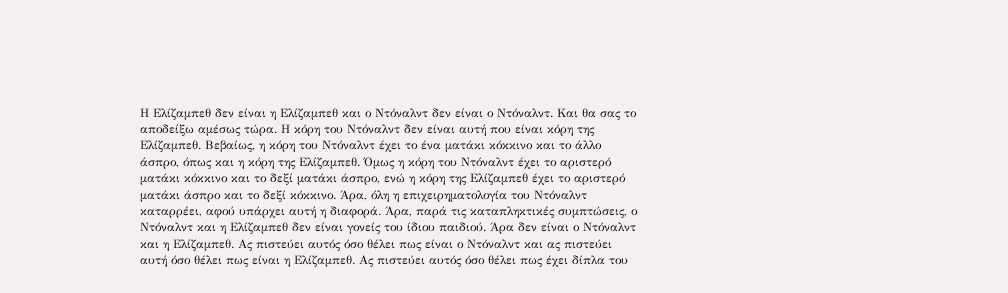Η Ελίζαμπεθ δεν είναι η Ελίζαμπεθ και ο Ντόναλντ δεν είναι ο Ντόναλντ. Και θα σας το αποδείξω αμέσως τώρα. Η κόρη του Ντόναλντ δεν είναι αυτή που είναι κόρη της Ελίζαμπεθ. Βεβαίως, η κόρη του Ντόναλντ έχει το ένα ματάκι κόκκινο και το άλλο άσπρο, όπως και η κόρη της Ελίζαμπεθ. Όμως η κόρη του Ντόναλντ έχει το αριστερό ματάκι κόκκινο και το δεξί ματάκι άσπρο, ενώ η κόρη της Ελίζαμπεθ έχει το αριστερό ματάκι άσπρο και το δεξί κόκκινο. Άρα, όλη η επιχειρηματολογία του Ντόναλντ καταρρέει, αφού υπάρχει αυτή η διαφορά. Άρα, παρά τις καταπληκτικές συμπτώσεις, ο Ντόναλντ και η Ελίζαμπεθ δεν είναι γονείς του ίδιου παιδιού. Άρα δεν είναι ο Ντόναλντ και η Ελίζαμπεθ. Ας πιστεύει αυτός όσο θέλει πως είναι ο Ντόναλντ και ας πιστεύει αυτή όσο θέλει πως είναι η Ελίζαμπεθ. Ας πιστεύει αυτός όσο θέλει πως έχει δίπλα του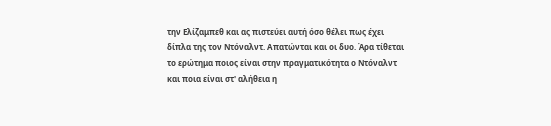την Ελίζαμπεθ και ας πιστεύει αυτή όσο θέλει πως έχει δίπλα της τον Ντόναλντ. Απατώνται και οι δυο. Άρα τίθεται το ερώτημα ποιος είναι στην πραγματικότητα ο Ντόναλντ και ποια είναι στ' αλήθεια η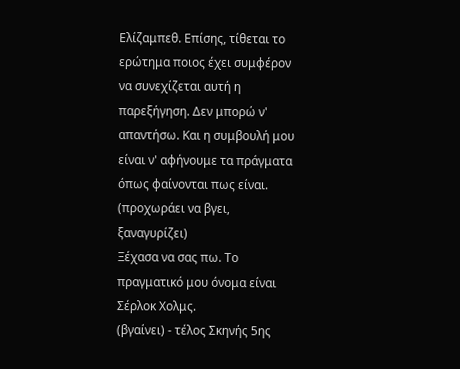Ελίζαμπεθ. Επίσης, τίθεται το ερώτημα ποιος έχει συμφέρον να συνεχίζεται αυτή η παρεξήγηση. Δεν μπορώ ν' απαντήσω. Και η συμβουλή μου είναι ν' αφήνουμε τα πράγματα όπως φαίνονται πως είναι.
(προχωράει να βγει, ξαναγυρίζει)
Ξέχασα να σας πω. Το πραγματικό μου όνομα είναι Σέρλοκ Χολμς.
(βγαίνει) - τέλος Σκηνής 5ης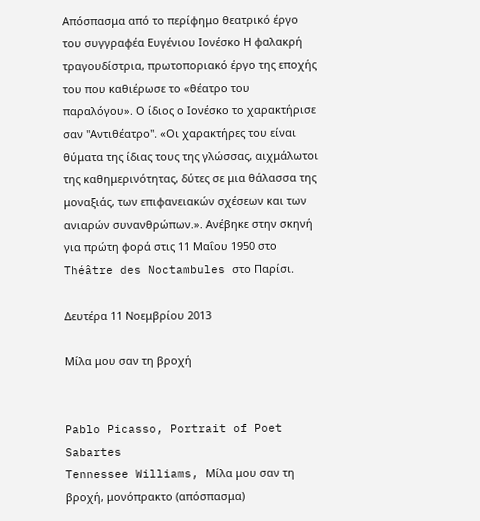Απόσπασμα από το περίφημο θεατρικό έργο του συγγραφέα Ευγένιου Ιονέσκο Η φαλακρή τραγουδίστρια, πρωτοποριακό έργο της εποχής του που καθιέρωσε το «θέατρο του παραλόγου». Ο ίδιος ο Ιονέσκο το χαρακτήρισε σαν "Αντιθέατρο". «Οι χαρακτήρες του είναι θύματα της ίδιας τους της γλώσσας, αιχμάλωτοι της καθημερινότητας, δύτες σε μια θάλασσα της μοναξιάς, των επιφανειακών σχέσεων και των ανιαρών συνανθρώπων.». Ανέβηκε στην σκηνή για πρώτη φορά στις 11 Μαΐου 1950 στο Théâtre des Noctambules στο Παρίσι.

Δευτέρα 11 Νοεμβρίου 2013

Μίλα μου σαν τη βροχή


Pablo Picasso, Portrait of Poet Sabartes
Tennessee Williams, Μίλα μου σαν τη βροχή, μονόπρακτο (απόσπασμα)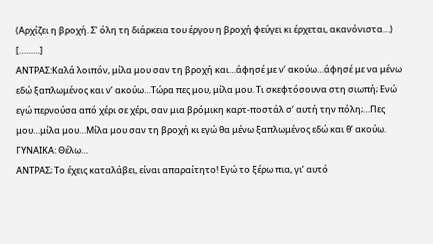(Αρχίζει η βροχή. Σ’ όλη τη διάρκεια του έργου η βροχή φεύγει κι έρχεται, ακανόνιστα…)
[………]
ΑΝΤΡΑΣ:Καλά λοιπόν, μίλα μου σαν τη βροχή και…άφησέ με ν’ ακούω…άφησέ με να μένω εδώ ξαπλωμένος και ν’ ακούω…Τώρα πες μου, μίλα μου. Τι σκεφτόσουνα στη σιωπή; Ενώ εγώ περνούσα από χέρι σε χέρι, σαν μια βρόμικη καρτ-ποστάλ σ’ αυτή την πόλη;…Πες μου…μίλα μου…Μίλα μου σαν τη βροχή κι εγώ θα μένω ξαπλωμένος εδώ και θ’ ακούω.
ΓΥΝΑΙΚΑ: Θέλω…
ΑΝΤΡΑΣ; Το έχεις καταλάβει, είναι απαραίτητο! Εγώ το ξέρω πια, γι’ αυτό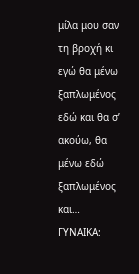μίλα μου σαν τη βροχή κι εγώ θα μένω ξαπλωμένος εδώ και θα σ’ ακούω, θα μένω εδώ ξαπλωμένος και…
ΓΥΝΑΙΚΑ: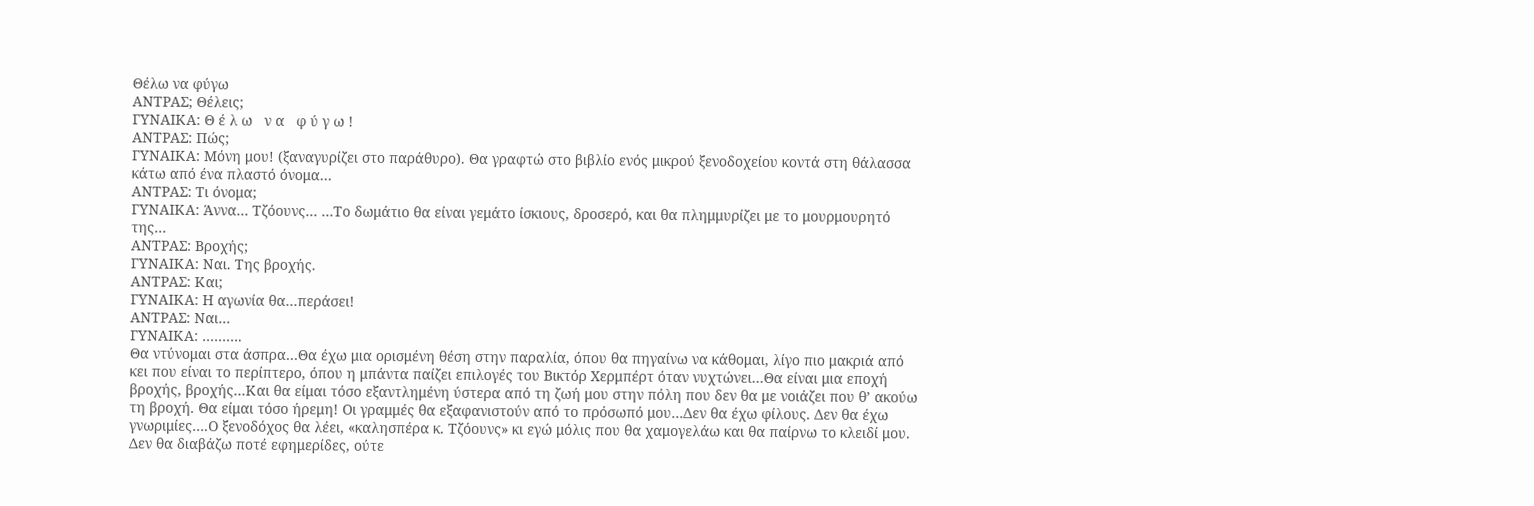Θέλω να φύγω
ΑΝΤΡΑΣ; Θέλεις;
ΓΥΝΑΙΚΑ: Θ έ λ ω   ν α   φ ύ γ ω !
ΑΝΤΡΑΣ: Πώς;
ΓΥΝΑΙΚΑ: Μόνη μου! (ξαναγυρίζει στο παράθυρο). Θα γραφτώ στο βιβλίο ενός μικρού ξενοδοχείου κοντά στη θάλασσα κάτω από ένα πλαστό όνομα…
ΑΝΤΡΑΣ: Τι όνομα;
ΓΥΝΑΙΚΑ: Άννα… Τζόουνς… …Το δωμάτιο θα είναι γεμάτο ίσκιους, δροσερό, και θα πλημμυρίζει με το μουρμουρητό της…
ΑΝΤΡΑΣ: Βροχής;
ΓΥΝΑΙΚΑ: Ναι. Της βροχής.
ΑΝΤΡΑΣ: Και;
ΓΥΝΑΙΚΑ: Η αγωνία θα…περάσει!
ΑΝΤΡΑΣ: Ναι…
ΓΥΝΑΙΚΑ: ……….
Θα ντύνομαι στα άσπρα…Θα έχω μια ορισμένη θέση στην παραλία, όπου θα πηγαίνω να κάθομαι, λίγο πιο μακριά από κει που είναι το περίπτερο, όπου η μπάντα παίζει επιλογές του Βικτόρ Χερμπέρτ όταν νυχτώνει…Θα είναι μια εποχή βροχής, βροχής…Και θα είμαι τόσο εξαντλημένη ύστερα από τη ζωή μου στην πόλη που δεν θα με νοιάζει που θ’ ακούω τη βροχή. Θα είμαι τόσο ήρεμη! Οι γραμμές θα εξαφανιστούν από το πρόσωπό μου…Δεν θα έχω φίλους. Δεν θα έχω γνωριμίες….Ο ξενοδόχος θα λέει, «καλησπέρα κ. Τζόουνς» κι εγώ μόλις που θα χαμογελάω και θα παίρνω το κλειδί μου. Δεν θα διαβάζω ποτέ εφημερίδες, ούτε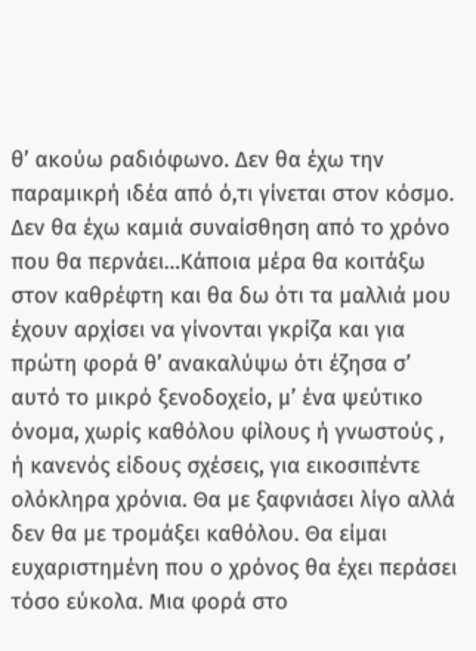θ’ ακούω ραδιόφωνο. Δεν θα έχω την παραμικρή ιδέα από ό,τι γίνεται στον κόσμο. Δεν θα έχω καμιά συναίσθηση από το χρόνο που θα περνάει…Κάποια μέρα θα κοιτάξω στον καθρέφτη και θα δω ότι τα μαλλιά μου έχουν αρχίσει να γίνονται γκρίζα και για πρώτη φορά θ’ ανακαλύψω ότι έζησα σ’ αυτό το μικρό ξενοδοχείο, μ’ ένα ψεύτικο όνομα, χωρίς καθόλου φίλους ή γνωστούς , ή κανενός είδους σχέσεις, για εικοσιπέντε ολόκληρα χρόνια. Θα με ξαφνιάσει λίγο αλλά δεν θα με τρομάξει καθόλου. Θα είμαι ευχαριστημένη που ο χρόνος θα έχει περάσει τόσο εύκολα. Μια φορά στο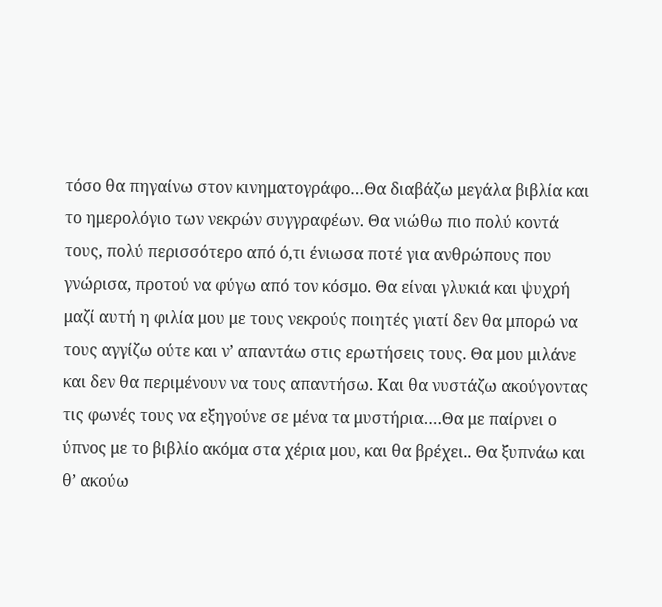τόσο θα πηγαίνω στον κινηματογράφο…Θα διαβάζω μεγάλα βιβλία και το ημερολόγιο των νεκρών συγγραφέων. Θα νιώθω πιο πολύ κοντά τους, πολύ περισσότερο από ό,τι ένιωσα ποτέ για ανθρώπους που γνώρισα, προτού να φύγω από τον κόσμο. Θα είναι γλυκιά και ψυχρή μαζί αυτή η φιλία μου με τους νεκρούς ποιητές γιατί δεν θα μπορώ να τους αγγίζω ούτε και ν’ απαντάω στις ερωτήσεις τους. Θα μου μιλάνε και δεν θα περιμένουν να τους απαντήσω. Και θα νυστάζω ακούγοντας τις φωνές τους να εξηγούνε σε μένα τα μυστήρια….Θα με παίρνει ο ύπνος με το βιβλίο ακόμα στα χέρια μου, και θα βρέχει.. Θα ξυπνάω και θ’ ακούω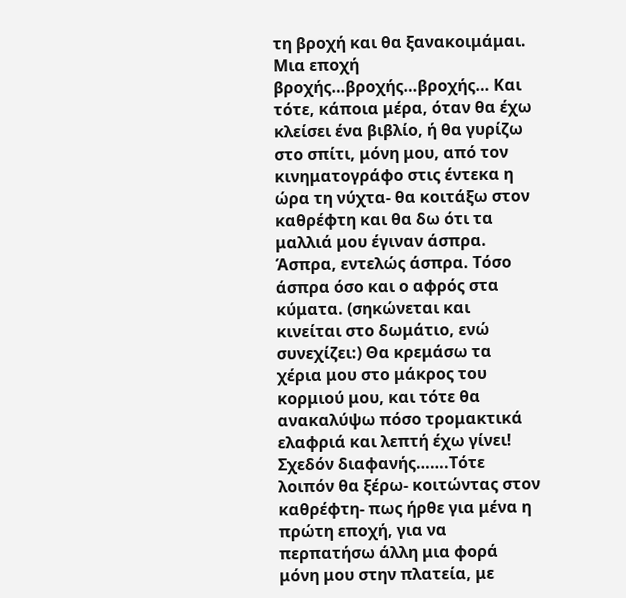τη βροχή και θα ξανακοιμάμαι. Μια εποχή βροχής…βροχής…βροχής… Και τότε, κάποια μέρα, όταν θα έχω κλείσει ένα βιβλίο, ή θα γυρίζω στο σπίτι, μόνη μου, από τον κινηματογράφο στις έντεκα η ώρα τη νύχτα- θα κοιτάξω στον καθρέφτη και θα δω ότι τα μαλλιά μου έγιναν άσπρα. Άσπρα, εντελώς άσπρα. Τόσο άσπρα όσο και ο αφρός στα κύματα. (σηκώνεται και κινείται στο δωμάτιο, ενώ συνεχίζει:) Θα κρεμάσω τα χέρια μου στο μάκρος του κορμιού μου, και τότε θα ανακαλύψω πόσο τρομακτικά ελαφριά και λεπτή έχω γίνει! Σχεδόν διαφανής…….Τότε λοιπόν θα ξέρω- κοιτώντας στον καθρέφτη- πως ήρθε για μένα η πρώτη εποχή, για να περπατήσω άλλη μια φορά μόνη μου στην πλατεία, με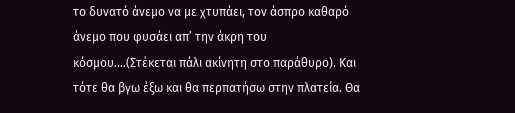το δυνατό άνεμο να με χτυπάει, τον άσπρο καθαρό άνεμο που φυσάει απ’ την άκρη του κόσμου….(Στέκεται πάλι ακίνητη στο παράθυρο). Και τότε θα βγω έξω και θα περπατήσω στην πλατεία. Θα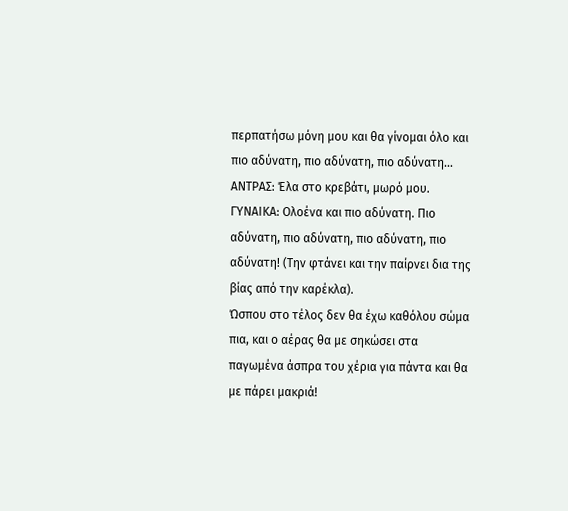περπατήσω μόνη μου και θα γίνομαι όλο και πιο αδύνατη, πιο αδύνατη, πιο αδύνατη…
ΑΝΤΡΑΣ: Έλα στο κρεβάτι, μωρό μου.
ΓΥΝΑΙΚΑ: Ολοένα και πιο αδύνατη. Πιο αδύνατη, πιο αδύνατη, πιο αδύνατη, πιο αδύνατη! (Την φτάνει και την παίρνει δια της βίας από την καρέκλα).
Ώσπου στο τέλος δεν θα έχω καθόλου σώμα πια, και ο αέρας θα με σηκώσει στα παγωμένα άσπρα του χέρια για πάντα και θα με πάρει μακριά!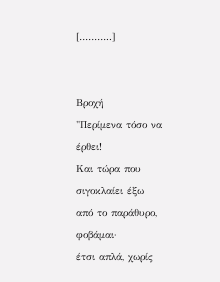[………..]


Βροχή
"Περίμενα τόσο να  έρθει!
Και τώρα που σιγοκλαίει έξω από το παράθυρο, φοβάμαι·
έτσι απλά, χωρίς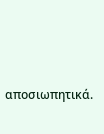αποσιωπητικά.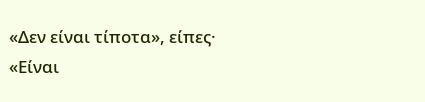«Δεν είναι τίποτα», είπες·
«Είναι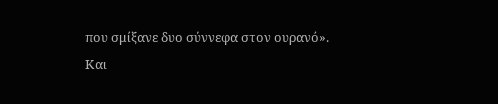που σμίξανε δυο σύννεφα στον ουρανό».
Και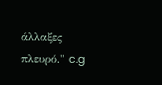άλλαξες πλευρό." c.g